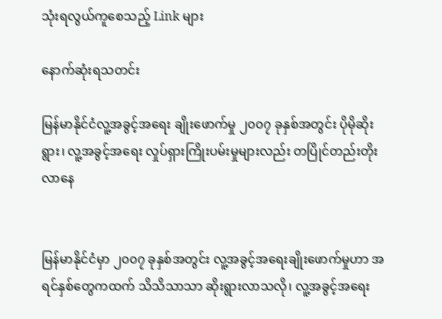သုံးရလွယ်ကူစေသည့် Link များ

နောက်ဆုံးရသတင်း

မြန်မာနိုင်ငံလူ့အခွင့်အရေး ချိုးဖောက်မှု ၂၀၀၇ ခုနှစ်အတွင်း ပိုမိုဆိုးရွား၊ လူ့အခွင့်အရေး လှုပ်ရှားကြိုးပမ်းမှုများလည်း တပြိုင်တည်းတိုးလာနေ


မြန်မာနိုင်ငံမှာ ၂၀၀၇ ခုနှစ်အတွင်း လူ့အခွင့်အရေးချိုးဖောက်မှုဟာ အရင်နှစ်တွေကထက် သိသိသာသာ ဆိုးရွားလာသလို၊ လူ့အခွင့်အရေး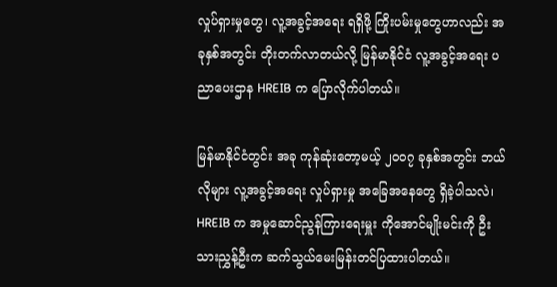လှုပ်ရှားမှုတွေ၊ လူ့အခွင့်အရေး ရရှိဖို့ ကြိုးပမ်းမှုတွေဟာလည်း အခုနှစ်အတွင်း တိုးတက်လာတယ်လို့ မြန်မာနိုင်ငံ လူ့အခွင့်အရေး ပညာပေးဌာန HREIB က ပြောလိုက်ပါတယ်။

မြန်မာနိုင်ငံတွင်း အခု ကုန်ဆုံးတော့မယ့် ၂၀၀၇ ခုနှစ်အတွင်း ဘယ်လိုများ လူ့အခွင့်အရေး လှုပ်ရှားမှု အခြေအနေတွေ ရှိခဲ့ပါသလဲ၊ HREIB က အမှုဆောင်ညွန်ကြားရေးမှူး ကိုအောင်မျိုးမင်းကို ဦးသားညွှန့်ဦးက ဆက်သွယ်မေးမြန်းတင်ပြထားပါတယ်။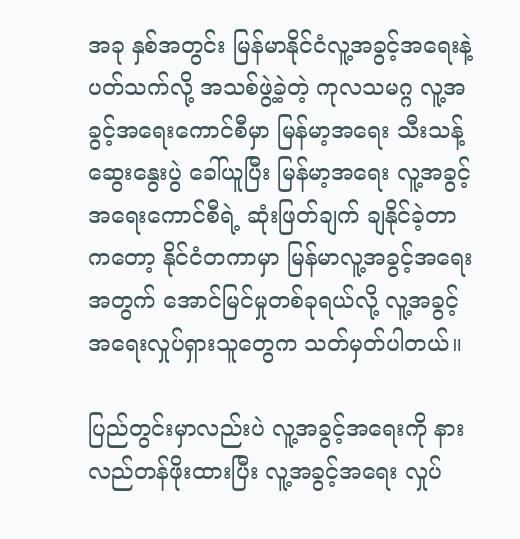အခု နှစ်အတွင်း မြန်မာနိုင်ငံလူ့အခွင့်အရေးနဲ့ပတ်သက်လို့ အသစ်ဖွဲ့ခဲ့တဲ့ ကုလသမဂ္ဂ လူ့အခွင့်အရေးကောင်စီမှာ မြန်မာ့အရေး သီးသန့်ဆွေးနွေးပွဲ ခေါ်ယူပြီး မြန်မာ့အရေး လူ့အခွင့်အရေးကောင်စီရဲ့ ဆုံးဖြတ်ချက် ချနိုင်ခဲ့တာကတော့ နိုင်ငံတကာမှာ မြန်မာလူ့အခွင့်အရေးအတွက် အောင်မြင်မှုတစ်ခုရယ်လို့ လူ့အခွင့်အရေးလှုပ်ရှားသူတွေက သတ်မှတ်ပါတယ်။

ပြည်တွင်းမှာလည်းပဲ လူ့အခွင့်အရေးကို နားလည်တန်ဖိုးထားပြီး လူ့အခွင့်အရေး လှုပ်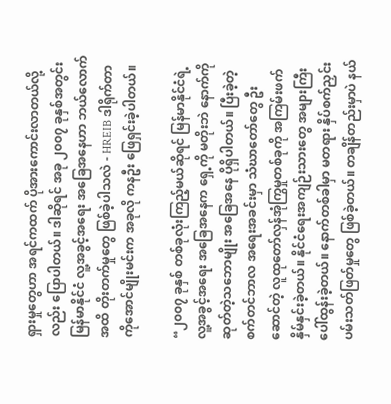ရှားမှုတွေဟာ အရင်ကထက် ပိုအားကောင်းလာတယ်လို့လည်း ပြောပါတယ်။ ဒါဆိုရင် အခု ၂၀၀၇ ခုနှစ်အတွင်း မြန်မာနိုင်ငံ လူ့အခွင့်အရေး အခြေအနေဟာ ဘယ်လောက်အထိ တိုးတက်မှုတွေ ဖြစ်ခဲ့ပါသလဲ - HREIB ဒါရိုက်တာ ကိုအောင်မျိုးမင်းက အခုလို ကနဦး ဖြေရှင်းခဲ့ပါတယ်။

“၂၀၀၇ ခုနှစ် တစ်ခုလုံးကြည့်မယ်ဆိုရင် မြန်မာနိုင်ငံရဲ့ လူ့အခွင့်အရေး အခြေအနေက ရှေ့ကို မတိုးဘဲ နောက်ကိုဆုတ်တဲ့သဘောမျိုး အခြေအနေ ပိုရှိပါတယ်။ ပြီးခဲ့တဲ့ စက်တင်ဘာလ အရေးအခင်းမှာ သံဃာတော်တွေ ဦးဆောင်တဲ့ လူထုတော်လှန်အုံကြွမှုတစ်ခုကို အကြမ်းဖက် နှိမ်နှင်းခဲ့တယ်။ နိုင်ငံရေးအကျဉ်းသားတွေ အများကြီး ပေါ်ထွန်းခဲ့တယ်။ နောက်တစ်ခါမှာ မတရား နှိပ်စက်ညှင်းပမ်းသတ်ဖြတ်မှုတွေ ဖြစ်ခဲ့တယ်။ တချိန်တည်းမှာပဲ နယ်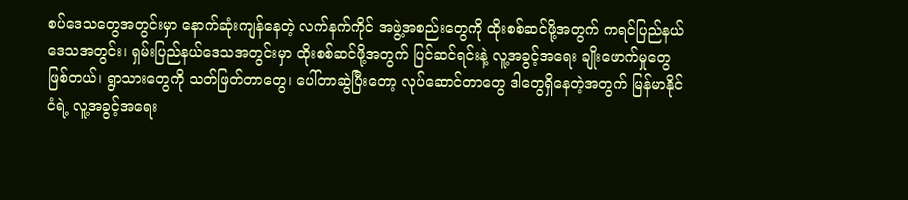စပ်ဒေသတွေအတွင်းမှာ နောက်ဆုံးကျန်နေတဲ့ လက်နက်ကိုင် အဖွဲ့အစည်းတွေကို ထိုးစစ်ဆင်ဖို့အတွက် ကရင်ပြည်နယ် ဒေသအတွင်း၊ ရှမ်းပြည်နယ်ဒေသအတွင်းမှာ ထိုးစစ်ဆင်ဖို့အတွက် ပြင်ဆင်ရင်းနဲ့ လူ့အခွင့်အရေး ချိုးဖောက်မှုတွေ ဖြစ်တယ်၊ ရွာသားတွေကို သတ်ဖြတ်တာတွေ၊ ပေါ်တာဆွဲပြီးတော့ လုပ်ဆောင်တာတွေ ဒါတွေရှိနေတဲ့အတွက် မြန်မာနိုင်ငံရဲ့ လူ့အခွင့်အရေး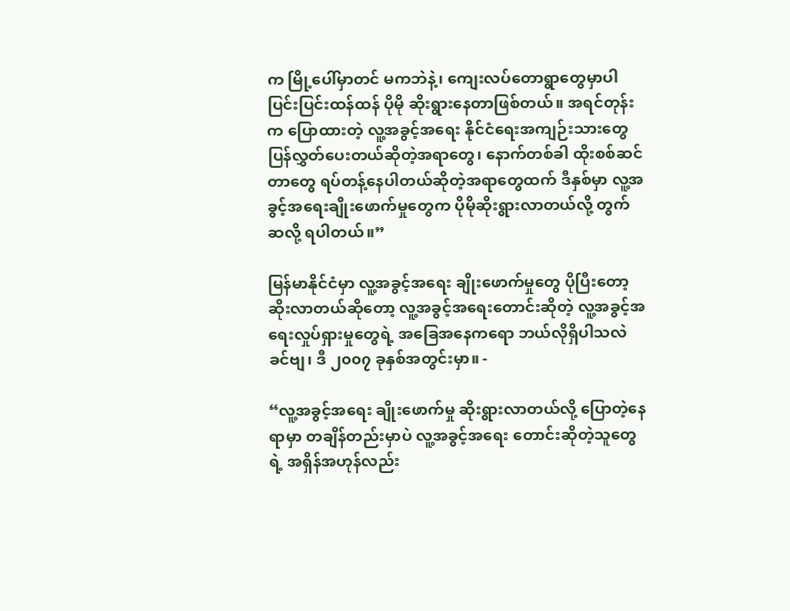က မြို့ပေါ်မှာတင် မကဘဲနဲ့၊ ကျေးလပ်တောရွာတွေမှာပါ ပြင်းပြင်းထန်ထန် ပိုမို ဆိုးရွားနေတာဖြစ်တယ်။ အရင်တုန်းက ပြောထားတဲ့ လူ့အခွင့်အရေး နိုင်ငံရေးအကျဉ်းသားတွေ ပြန်လွှတ်ပေးတယ်ဆိုတဲ့အရာတွေ၊ နောက်တစ်ခါ ထိုးစစ်ဆင်တာတွေ ရပ်တန့်နေပါတယ်ဆိုတဲ့အရာတွေထက် ဒီနှစ်မှာ လူ့အခွင့်အရေးချိုးဖောက်မှုတွေက ပိုမိုဆိုးရွားလာတယ်လို့ တွက်ဆလို့ ရပါတယ်။”

မြန်မာနိုင်ငံမှာ လူ့အခွင့်အရေး ချိုးဖောက်မှုတွေ ပိုပြီးတော့ ဆိုးလာတယ်ဆိုတော့ လူ့အခွင့်အရေးတောင်းဆိုတဲ့ လူ့အခွင့်အရေးလှုပ်ရှားမှုတွေရဲ့ အခြေအနေကရော ဘယ်လိုရှိပါသလဲခင်ဗျ၊ ဒီ ၂၀၀၇ ခုနှစ်အတွင်းမှာ။ -

“လူ့အခွင့်အရေး ချိုးဖောက်မှု ဆိုးရွားလာတယ်လို့ ပြောတဲ့နေရာမှာ တချိန်တည်းမှာပဲ လူ့အခွင့်အရေး တောင်းဆိုတဲ့သူတွေရဲ့ အရှိန်အဟုန်လည်း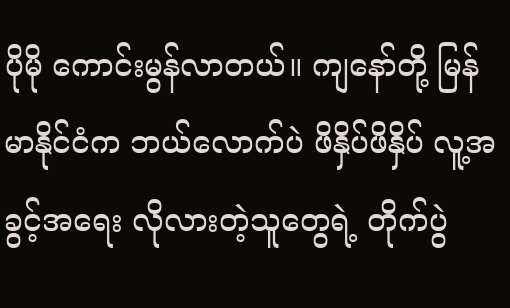ပိုမို ကောင်းမွန်လာတယ်။ ကျနော်တို့ မြန်မာနိုင်ငံက ဘယ်လောက်ပဲ ဖိနှိပ်ဖိနှိပ် လူ့အခွင့်အရေး လိုလားတဲ့သူတွေရဲ့ တိုက်ပွဲ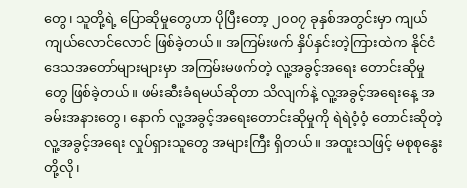တွေ၊ သူတို့ရဲ့ ပြောဆိုမှုတွေဟာ ပိုပြီးတော့ ၂၀၀၇ ခုနှစ်အတွင်းမှာ ကျယ်ကျယ်လောင်လောင် ဖြစ်ခဲ့တယ်။ အကြမ်းဖက် နှိပ်နှင်းတဲ့ကြားထဲက နိုင်ငံဒေသအတော်များများမှာ အကြမ်းမဖက်တဲ့ လူ့အခွင့်အရေး တောင်းဆိုမှုတွေ ဖြစ်ခဲ့တယ်။ ဖမ်းဆီးခံရမယ်ဆိုတာ သိလျက်နဲ့ လူ့အခွင့်အရေးနေ့ အခမ်းအနားတွေ၊ နောက် လူ့အခွင့်အရေးတောင်းဆိုမှုကို ရဲရဲဝံ့ဝံ့ တောင်းဆိုတဲ့ လူ့အခွင့်အရေး လှုပ်ရှားသူတွေ အများကြီး ရှိတယ်။ အထူးသဖြင့် မစုစုနွေးတို့လို၊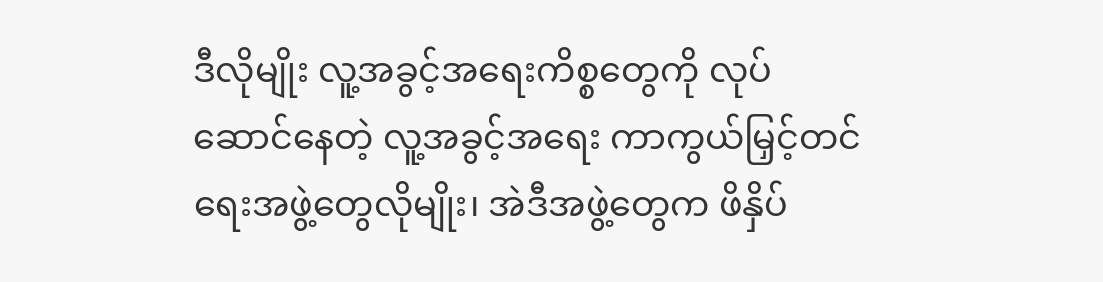ဒီလိုမျိုး လူ့အခွင့်အရေးကိစ္စတွေကို လုပ်ဆောင်နေတဲ့ လူ့အခွင့်အရေး ကာကွယ်မြှင့်တင်ရေးအဖွဲ့တွေလိုမျိုး၊ အဲဒီအဖွဲ့တွေက ဖိနှိပ်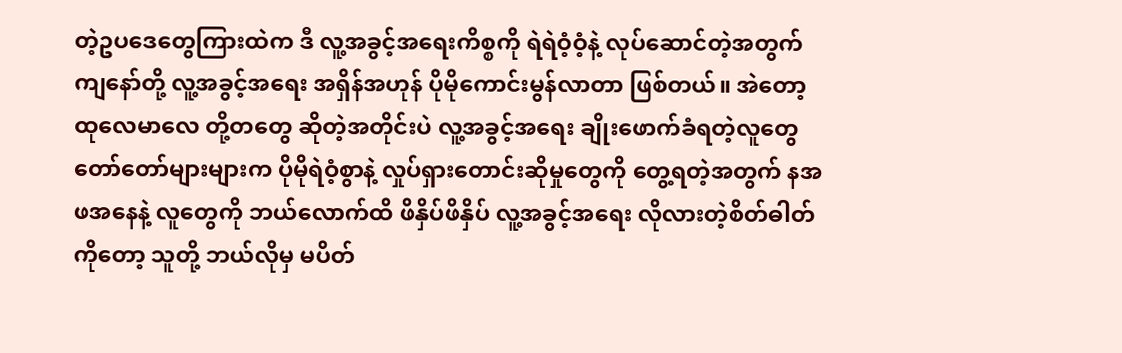တဲ့ဥပဒေတွေကြားထဲက ဒီ လူ့အခွင့်အရေးကိစ္စကို ရဲရဲဝံ့ဝံ့နဲ့ လုပ်ဆောင်တဲ့အတွက် ကျနော်တို့ လူ့အခွင့်အရေး အရှိန်အဟုန် ပိုမိုကောင်းမွန်လာတာ ဖြစ်တယ်။ အဲတော့ ထုလေမာလေ တို့တတွေ ဆိုတဲ့အတိုင်းပဲ လူ့အခွင့်အရေး ချိုးဖောက်ခံရတဲ့လူတွေ တော်တော်များများက ပိုမိုရဲဝံ့စွာနဲ့ လှုပ်ရှားတောင်းဆိုမှုတွေကို တွေ့ရတဲ့အတွက် နအဖအနေနဲ့ လူတွေကို ဘယ်လောက်ထိ ဖိနှိပ်ဖိနှိပ် လူ့အခွင့်အရေး လိုလားတဲ့စိတ်ဓါတ်ကိုတော့ သူတို့ ဘယ်လိုမှ မပိတ်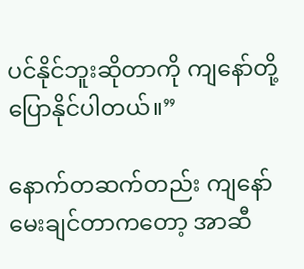ပင်နိုင်ဘူးဆိုတာကို ကျနော်တို့ ပြောနိုင်ပါတယ်။”

နောက်တဆက်တည်း ကျနော် မေးချင်တာကတော့ အာဆီ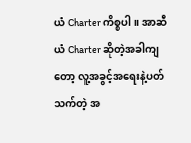ယံ Charter ကိစ္စပါ။ အာဆီယံ Charter ဆိုတဲ့အခါကျတော့ လူ့အခွင့်အရေးနဲ့ပတ်သက်တဲ့ အ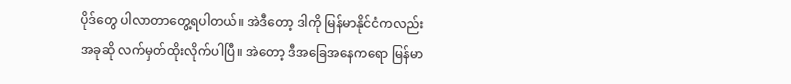ပိုဒ်တွေ ပါလာတာတွေ့ရပါတယ်။ အဲဒီတော့ ဒါကို မြန်မာနိုင်ငံကလည်း အခုဆို လက်မှတ်ထိုးလိုက်ပါပြီ။ အဲတော့ ဒီအခြေအနေကရော မြန်မာ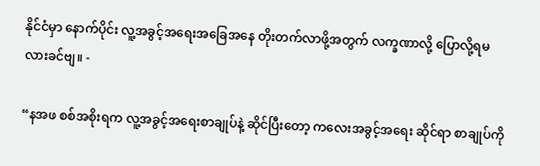နိုင်ငံမှာ နောက်ပိုင်း လူ့အခွင့်အရေးအခြေအနေ တိုးတက်လာဖို့အတွက် လက္ခဏာလို့ ပြောလို့ရမလားခင်ဗျ။ -

“နအဖ စစ်အစိုးရက လူ့အခွင့်အရေးစာချုပ်နဲ့ ဆိုင်ပြီးတော့ ကလေးအခွင့်အရေး ဆိုင်ရာ စာချုပ်ကို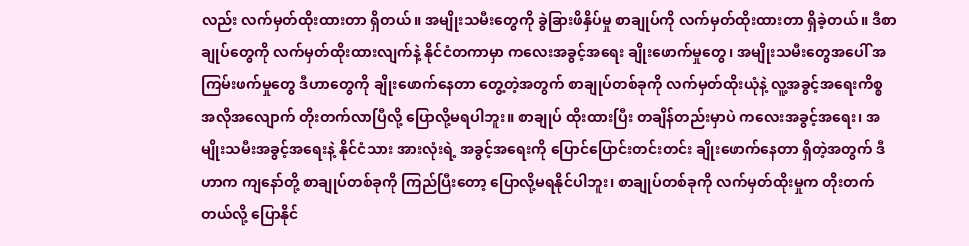လည်း လက်မှတ်ထိုးထားတာ ရှိတယ်။ အမျိုးသမီးတွေကို ခွဲခြားဖိနှိပ်မှု စာချုပ်ကို လက်မှတ်ထိုးထားတာ ရှိခဲ့တယ်။ ဒီစာချုပ်တွေကို လက်မှတ်ထိုးထားလျက်နဲ့ နိုင်ငံတကာမှာ ကလေးအခွင့်အရေး ချိုးဖောက်မှုတွေ၊ အမျိုးသမီးတွေအပေါ် အကြမ်းဖက်မှုတွေ ဒီဟာတွေကို ချိုးဖောက်နေတာ တွေ့တဲ့အတွက် စာချုပ်တစ်ခုကို လက်မှတ်ထိုးယုံနဲ့ လူ့အခွင့်အရေးကိစ္စ အလိုအလျောက် တိုးတက်လာပြီလို့ ပြောလို့မရပါဘူး။ စာချုပ် ထိုးထားပြီး တချိန်တည်းမှာပဲ ကလေးအခွင့်အရေး၊ အမျိုးသမီးအခွင့်အရေးနဲ့ နိုင်ငံသား အားလုံးရဲ့ အခွင့်အရေးကို ပြောင်ပြောင်းတင်းတင်း ချိုးဖောက်နေတာ ရှိတဲ့အတွက် ဒီဟာက ကျနော်တို့ စာချုပ်တစ်ခုကို ကြည်ပြီးတော့ ပြောလို့မရနိုင်ပါဘူး၊ စာချုပ်တစ်ခုကို လက်မှတ်ထိုးမှုက တိုးတက်တယ်လို့ ပြောနိုင်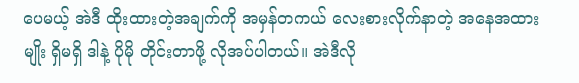ပေမယ့် အဲဒီ ထိုးထားတဲ့အချက်ကို အမှန်တကယ် လေးစားလိုက်နာတဲ့ အနေအထားမျိုး ရှိမရှိ ဒါနဲ့ ပိုမို တိုင်းတာဖို့ လိုအပ်ပါတယ်။ အဲဒီလို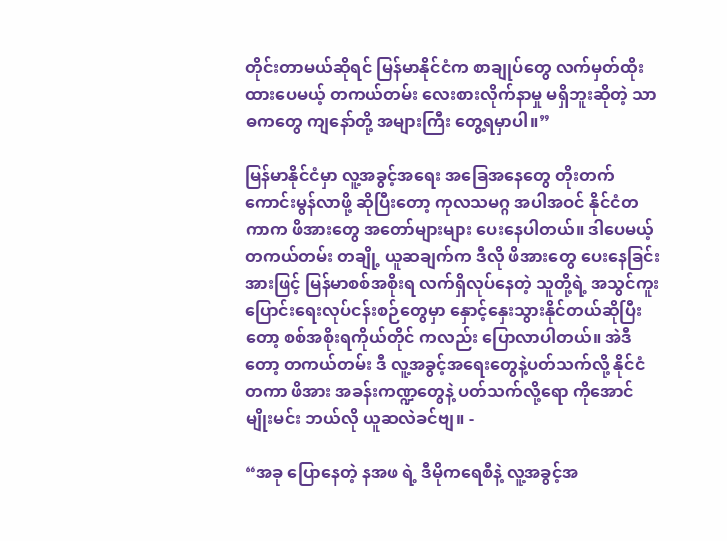တိုင်းတာမယ်ဆိုရင် မြန်မာနိုင်ငံက စာချုပ်တွေ လက်မှတ်ထိုးထားပေမယ့် တကယ်တမ်း လေးစားလိုက်နာမှု မရှိဘူးဆိုတဲ့ သာဓကတွေ ကျနော်တို့ အများကြီး တွေ့ရမှာပါ။”

မြန်မာနိုင်ငံမှာ လူ့အခွင့်အရေး အခြေအနေတွေ တိုးတက်ကောင်းမွန်လာဖို့ ဆိုပြီးတော့ ကုလသမဂ္ဂ အပါအဝင် နိုင်ငံတကာက ဖိအားတွေ အတော်များများ ပေးနေပါတယ်။ ဒါပေမယ့် တကယ်တမ်း တချို့ ယူဆချက်က ဒီလို ဖိအားတွေ ပေးနေခြင်းအားဖြင့် မြန်မာစစ်အစိုးရ လက်ရှိလုပ်နေတဲ့ သူတို့ရဲ့ အသွင်ကူးပြောင်းရေးလုပ်ငန်းစဉ်တွေမှာ နှောင့်နှေးသွားနိုင်တယ်ဆိုပြီးတော့ စစ်အစိုးရကိုယ်တိုင် ကလည်း ပြောလာပါတယ်။ အဲဒီတော့ တကယ်တမ်း ဒီ လူ့အခွင့်အရေးတွေနဲ့ပတ်သက်လို့ နိုင်ငံတကာ ဖိအား အခန်းကဏ္ဍတွေနဲ့ ပတ်သက်လို့ရော ကိုအောင်မျိုးမင်း ဘယ်လို ယူဆလဲခင်ဗျ။ -

“အခု ပြောနေတဲ့ နအဖ ရဲ့ ဒီမိုကရေစီနဲ့ လူ့အခွင့်အ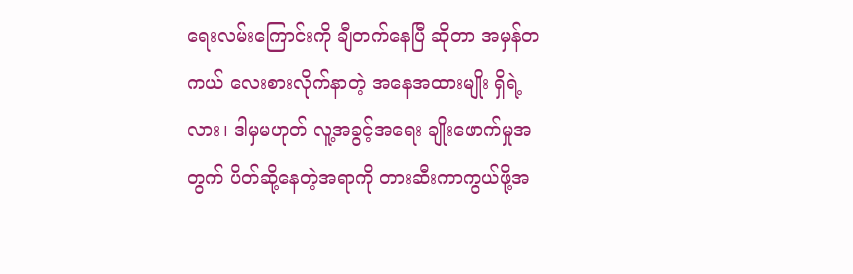ရေးလမ်းကြောင်းကို ချီတက်နေပြီ ဆိုတာ အမှန်တကယ် လေးစားလိုက်နာတဲ့ အနေအထားမျိုး ရှိရဲ့လား၊ ဒါမှမဟုတ် လူ့အခွင့်အရေး ချိုးဖောက်မှုအတွက် ပိတ်ဆို့နေတဲ့အရာကို တားဆီးကာကွယ်ဖို့အ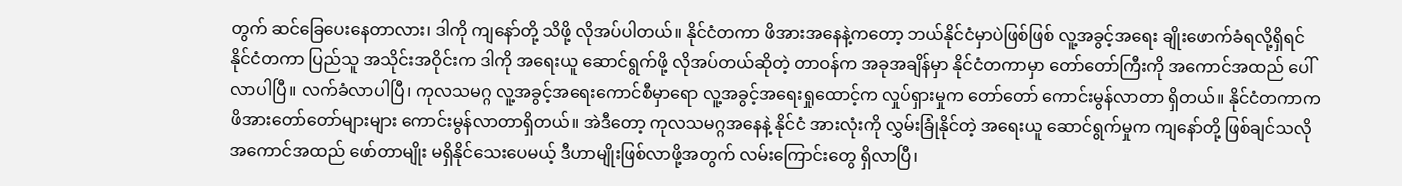တွက် ဆင်ခြေပေးနေတာလား၊ ဒါကို ကျနော်တို့ သိဖို့ လိုအပ်ပါတယ်။ နိုင်ငံတကာ ဖိအားအနေနဲ့ကတော့ ဘယ်နိုင်ငံမှာပဲဖြစ်ဖြစ် လူ့အခွင့်အရေး ချိုးဖောက်ခံရလို့ရှိရင် နိုင်ငံတကာ ပြည်သူ အသိုင်းအဝိုင်းက ဒါကို အရေးယူ ဆောင်ရွက်ဖို့ လိုအပ်တယ်ဆိုတဲ့ တာဝန်က အခုအချိန်မှာ နိုင်ငံတကာမှာ တော်တော်ကြီးကို အကောင်အထည် ပေါ်လာပါပြီ။ လက်ခံလာပါပြီ၊ ကုလသမဂ္ဂ လူ့အခွင့်အရေးကောင်စီမှာရော လူ့အခွင့်အရေးရှုထောင့်က လှုပ်ရှားမှုက တော်တော် ကောင်းမွန်လာတာ ရှိတယ်။ နိုင်ငံတကာက ဖိအားတော်တော်များများ ကောင်းမွန်လာတာရှိတယ်။ အဲဒီတော့ ကုလသမဂ္ဂအနေနဲ့ နိုင်ငံ အားလုံးကို လွှမ်းခြုံနိုင်တဲ့ အရေးယူ ဆောင်ရွက်မှုက ကျနော်တို့ ဖြစ်ချင်သလို အကောင်အထည် ဖော်တာမျိုး မရှိနိုင်သေးပေမယ့် ဒီဟာမျိုးဖြစ်လာဖို့အတွက် လမ်းကြောင်းတွေ ရှိလာပြီ၊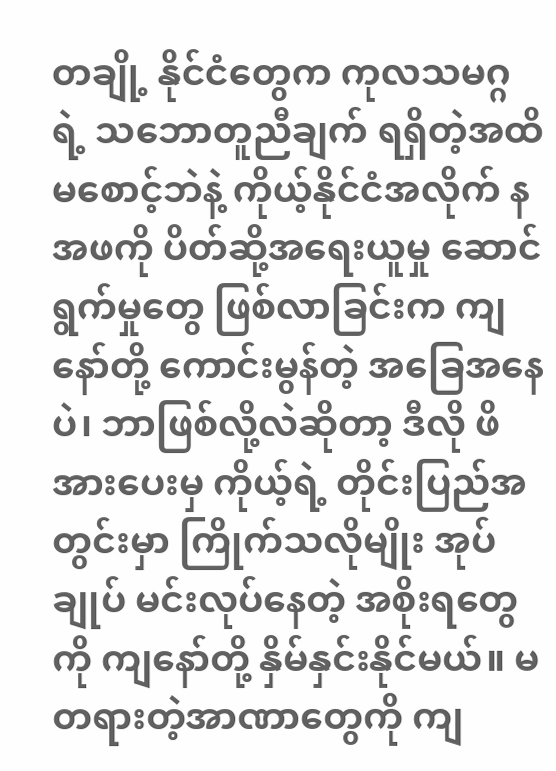တချို့ နိုင်ငံတွေက ကုလသမဂ္ဂရဲ့ သဘောတူညီချက် ရရှိတဲ့အထိ မစောင့်ဘဲနဲ့ ကိုယ့်နိုင်ငံအလိုက် နအဖကို ပိတ်ဆို့အရေးယူမှု ဆောင်ရွက်မှုတွေ ဖြစ်လာခြင်းက ကျနော်တို့ ကောင်းမွန်တဲ့ အခြေအနေပဲ၊ ဘာဖြစ်လို့လဲဆိုတာ့ ဒီလို ဖိအားပေးမှ ကိုယ့်ရဲ့ တိုင်းပြည်အတွင်းမှာ ကြိုက်သလိုမျိုး အုပ်ချုပ် မင်းလုပ်နေတဲ့ အစိုးရတွေကို ကျနော်တို့ နှိမ်နှင်းနိုင်မယ်။ မတရားတဲ့အာဏာတွေကို ကျ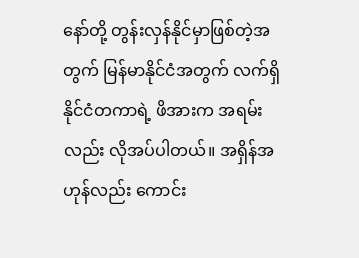နော်တို့ တွန်းလှန်နိုင်မှာဖြစ်တဲ့အတွက် မြန်မာနိုင်ငံအတွက် လက်ရှိ နိုင်ငံတကာရဲ့ ဖိအားက အရမ်းလည်း လိုအပ်ပါတယ်။ အရှိန်အဟုန်လည်း ကောင်း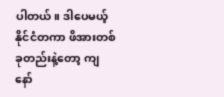ပါတယ်။ ဒါပေမယ့် နိုင်ငံတကာ ဖိအားတစ်ခုတည်းနဲ့တော့ ကျနော်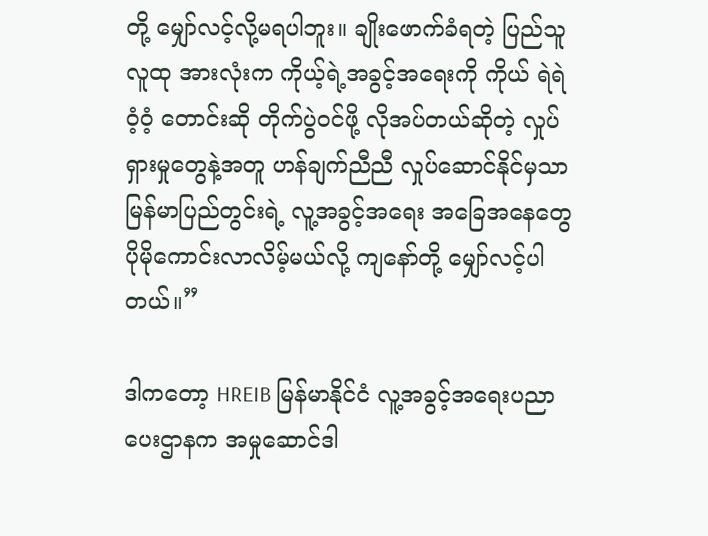တို့ မျှော်လင့်လို့မရပါဘူး။ ချိုးဖောက်ခံရတဲ့ ပြည်သူလူထု အားလုံးက ကိုယ့်ရဲ့အခွင့်အရေးကို ကိုယ် ရဲရဲဝံ့ဝံ့ တောင်းဆို တိုက်ပွဲဝင်ဖို့ လိုအပ်တယ်ဆိုတဲ့ လှုပ်ရှားမှုတွေနဲ့အတူ ဟန်ချက်ညီညီ လှုပ်ဆောင်နိုင်မှသာ မြန်မာပြည်တွင်းရဲ့ လူ့အခွင့်အရေး အခြေအနေတွေ ပိုမိုကောင်းလာလိမ့်မယ်လို့ ကျနော်တို့ မျှော်လင့်ပါတယ်။”

ဒါကတော့ HREIB မြန်မာနိုင်ငံ လူ့အခွင့်အရေးပညာပေးဌာနက အမှုဆောင်ဒါ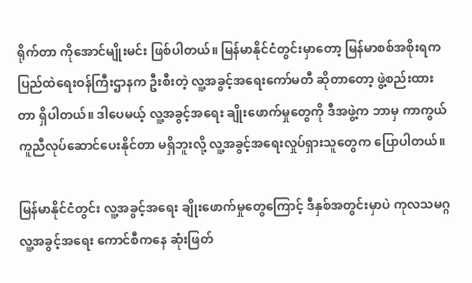ရိုက်တာ ကိုအောင်မျိုးမင်း ဖြစ်ပါတယ်။ မြန်မာနိုင်ငံတွင်းမှာတော့ မြန်မာစစ်အစိုးရက ပြည်ထဲရေးဝန်ကြီးဌာနက ဦးစီးတဲ့ လူ့အခွင့်အရေးကော်မတီ ဆိုတာတော့ ဖွဲ့စည်းထားတာ ရှိပါတယ်။ ဒါပေမယ့် လူ့အခွင့်အရေး ချိုးဖောက်မှုတွေကို ဒီအဖွဲ့က ဘာမှ ကာကွယ်ကူညီလုပ်ဆောင်ပေးနိုင်တာ မရှိဘူးလို့ လူ့အခွင့်အရေးလှုပ်ရှားသူတွေက ပြောပါတယ်။

မြန်မာနိုင်ငံတွင်း လူ့အခွင့်အရေး ချိုးဖောက်မှုတွေကြောင့် ဒီနှစ်အတွင်းမှာပဲ ကုလသမဂ္ဂ လူ့အခွင့်အရေး ကောင်စီကနေ ဆုံးဖြတ်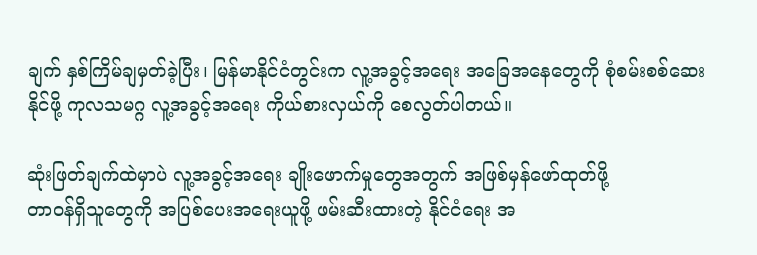ချက် နှစ်ကြိမ်ချမှတ်ခဲ့ပြီး၊ မြန်မာနိုင်ငံတွင်းက လူ့အခွင့်အရေး အခြေအနေတွေကို စုံစမ်းစစ်ဆေးနိုင်ဖို့ ကုလသမဂ္ဂ လူ့အခွင့်အရေး ကိုယ်စားလှယ်ကို စေလွတ်ပါတယ်။

ဆုံးဖြတ်ချက်ထဲမှာပဲ လူ့အခွင့်အရေး ချိုးဖောက်မှုတွေအတွက် အဖြစ်မှန်ဖော်ထုတ်ဖို့
တာဝန်ရှိသူတွေကို အပြစ်ပေးအရေးယူဖို့ ဖမ်းဆီးထားတဲ့ နိုင်ငံရေး အ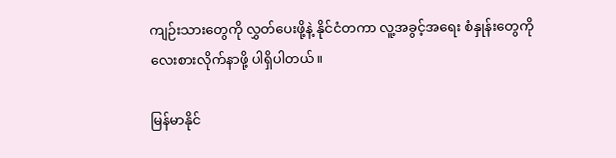ကျဉ်းသားတွေကို လွှတ်ပေးဖို့နဲ့ နိုင်ငံတကာ လူ့အခွင့်အရေး စံနှုန်းတွေကို လေးစားလိုက်နာဖို့ ပါရှိပါတယ်။

မြန်မာနိုင်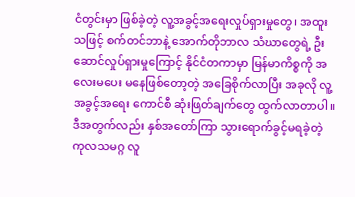ငံတွင်းမှာ ဖြစ်ခဲ့တဲ့ လူ့အခွင့်အရေးလှုပ်ရှားမှုတွေ၊ အထူးသဖြင့် စက်တင်ဘာနဲ့ အောက်တိုဘာလ သံဃာတွေရဲ့ ဦးဆောင်လှုပ်ရှားမှုကြောင့် နိုင်ငံတကာမှာ မြန်မာကိစ္စကို အလေးမပေး မနေဖြစ်တော့တဲ့ အခြေစိုက်လာပြီး အခုလို လူ့အခွင့်အရေး ကောင်စီ ဆုံးဖြတ်ချက်တွေ ထွက်လာတာပါ။ ဒီအတွက်လည်း နှစ်အတော်ကြာ သွားရောက်ခွင့်မရခဲ့တဲ့ ကုလသမဂ္ဂ လူ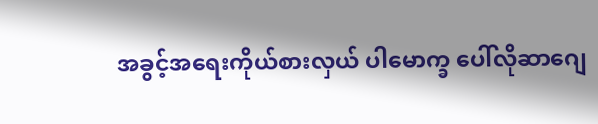အခွင့်အရေးကိုယ်စားလှယ် ပါမောက္ခ ပေါ်လိုဆာဂျေ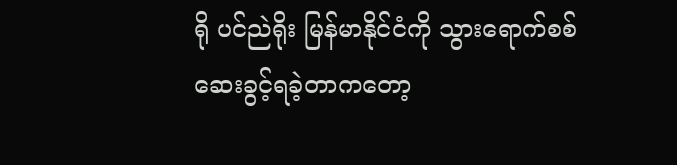ရို ပင်ညဲရိုး မြန်မာနိုင်ငံကို သွားရောက်စစ်ဆေးခွင့်ရခဲ့တာကတော့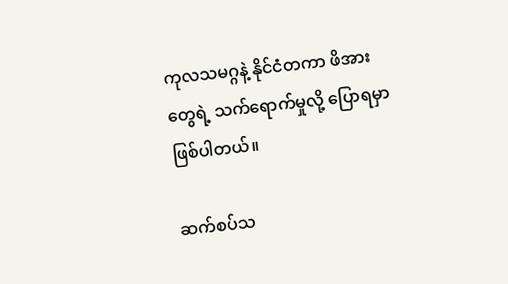ကုလသမဂ္ဂနဲ့ နိုင်ငံတကာ ဖိအားတွေရဲ့ သက်ရောက်မှုလို့ ပြောရမှာဖြစ်ပါတယ်။

ဆက်စပ်သ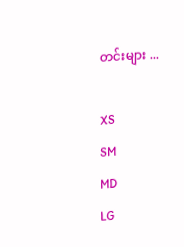တင်းများ ...

XS
SM
MD
LG